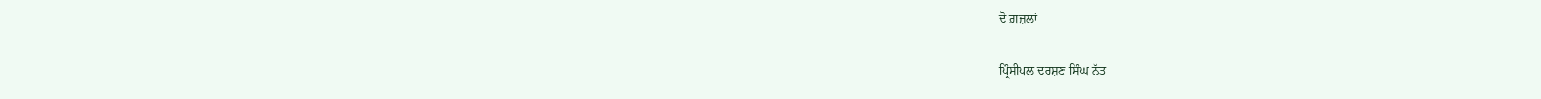ਦੋ ਗ਼ਜ਼ਲਾਂ

ਪ੍ਰਿੰਸੀਪਲ ਦਰਸ਼ਣ ਸਿੰਘ ਨੱਤ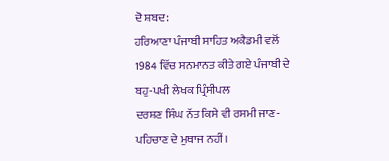ਦੋ ਸ਼ਬਦ:
ਹਰਿਆਣਾ ਪੰਜਾਬੀ ਸਾਹਿਤ ਅਕੈਡਮੀ ਵਲੋਂ
1984 ਵਿੱਚ ਸਨਮਾਨਤ ਕੀਤੇ ਗਏ ਪੰਜਾਬੀ ਦੇ ਬਹੁ-ਪਖੀ ਲੇਖਕ ਪ੍ਰਿੰਸੀਪਲ
ਦਰਸ਼ਣ ਸਿੰਘ ਨੱਤ ਕਿਸੇ ਵੀ ਰਸਮੀ ਜਾਣ-ਪਹਿਚਾਣ ਦੇ ਮੁਥਾਜ ਨਹੀਂ।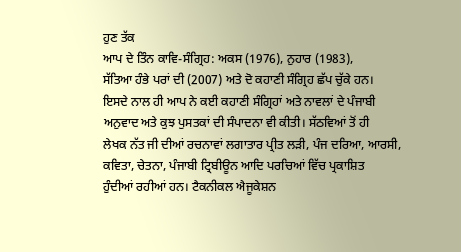ਹੁਣ ਤੱਕ
ਆਪ ਦੇ ਤਿੰਨ ਕਾਵਿ-ਸੰਗ੍ਰਿਹ: ਅਕਸ (1976), ਨੁਹਾਰ (1983),
ਸੱਤਿਆ ਹੰਭੇ ਪਰਾਂ ਦੀ (2007) ਅਤੇ ਦੋ ਕਹਾਣੀ ਸੰਗ੍ਰਿਹ ਛੱਪ ਚੁੱਕੇ ਹਨ।
ਇਸਦੇ ਨਾਲ ਹੀ ਆਪ ਨੇ ਕਈ ਕਹਾਣੀ ਸੰਗ੍ਰਿਹਾਂ ਅਤੇ ਨਾਵਲਾਂ ਦੇ ਪੰਜਾਬੀ
ਅਨੁਵਾਦ ਅਤੇ ਕੁਝ ਪੁਸਤਕਾਂ ਦੀ ਸੰਪਾਦਨਾ ਵੀ ਕੀਤੀ। ਸੱਠਵਿਆਂ ਤੋਂ ਹੀ
ਲੇਖਕ ਨੱਤ ਜੀ ਦੀਆਂ ਰਚਨਾਵਾਂ ਲਗਾਤਾਰ ਪ੍ਰੀਤ ਲੜੀ, ਪੰਜ ਦਰਿਆ, ਆਰਸੀ,
ਕਵਿਤਾ, ਚੇਤਨਾ, ਪੰਜਾਬੀ ਟ੍ਰਿਬੀਊਨ ਆਦਿ ਪਰਚਿਆਂ ਵਿੱਚ ਪ੍ਰਕਾਸ਼ਿਤ
ਹੁੰਦੀਆਂ ਰਹੀਆਂ ਹਨ। ਟੈਕਨੀਕਲ ਐਜੂਕੇਸ਼ਨ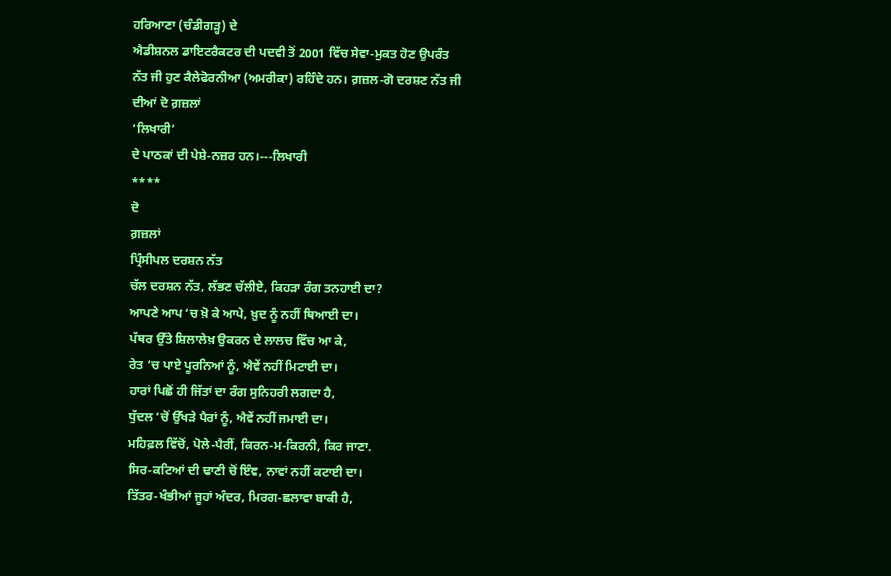ਹਰਿਆਣਾ (ਚੰਡੀਗੜ੍ਹ) ਦੇ
ਐਡੀਸ਼ਨਲ ਡਾਇਟਰੈਕਟਰ ਦੀ ਪਦਵੀ ਤੋਂ 2001 ਵਿੱਚ ਸੇਵਾ-ਮੁਕਤ ਹੋਣ ਉਪਰੰਤ
ਨੱਤ ਜੀ ਹੁਣ ਕੈਲੇਫੋਰਨੀਆ (ਅਮਰੀਕਾ) ਰਹਿੰਦੇ ਹਨ। ਗ਼ਜ਼ਲ-ਗੋ ਦਰਸ਼ਣ ਨੱਤ ਜੀ
ਦੀਆਂ ਦੋ ਗ਼ਜ਼ਲਾਂ
‘ਲਿਖਾਰੀ’
ਦੇ ਪਾਠਕਾਂ ਦੀ ਪੇਸ਼ੇ-ਨਜ਼ਰ ਹਨ।---ਲਿਖਾਰੀ
****
ਦੋ
ਗ਼ਜ਼ਲਾਂ
ਪ੍ਰਿੰਸੀਪਲ ਦਰਸ਼ਨ ਨੱਤ
ਚੱਲ ਦਰਸ਼ਨ ਨੱਤ, ਲੱਭਣ ਚੱਲੀਏ, ਕਿਹੜਾ ਰੰਗ ਤਨਹਾਈ ਦਾ?
ਆਪਣੇ ਆਪ ‘ਚ ਖ਼ੋ ਕੇ ਆਪੇ, ਖ਼ੁਦ ਨੂੰ ਨਹੀਂ ਥਿਆਈ ਦਾ।
ਪੱਥਰ ਉੱਤੇ ਸ਼ਿਲਾਲੇਖ਼ ਉਕਰਨ ਦੇ ਲਾਲਚ ਵਿੱਚ ਆ ਕੇ,
ਰੇਤ ‘ਚ ਪਾਏ ਪੂਰਨਿਆਂ ਨੂੰ, ਐਵੇਂ ਨਹੀਂ ਮਿਟਾਈ ਦਾ।
ਹਾਰਾਂ ਪਿਛੋਂ ਹੀ ਜਿੱਤਾਂ ਦਾ ਰੰਗ ਸੁਨਿਹਰੀ ਲਗਦਾ ਹੈ,
ਧੁੱਦਲ ‘ਚੋਂ ਉੱਖੜੇ ਪੈਰਾਂ ਨੂੰ, ਐਵੇਂ ਨਹੀਂ ਜਮਾਈ ਦਾ।
ਮਹਿਫ਼ਲ ਵਿੱਚੋਂ, ਪੋਲੇ-ਪੈਰੀਂ, ਕਿਰਨ-ਮ-ਕਿਰਨੀ, ਕਿਰ ਜਾਣਾ.
ਸਿਰ-ਕਟਿਆਂ ਦੀ ਢਾਣੀ ਚੋਂ ਇੰਞ, ਨਾਵਾਂ ਨਹੀਂ ਕਟਾਈ ਦਾ।
ਤਿੱਤਰ-ਖੰਭੀਆਂ ਜੂਹਾਂ ਅੰਦਰ, ਮਿਰਗ-ਛਲਾਵਾ ਬਾਕੀ ਹੈ,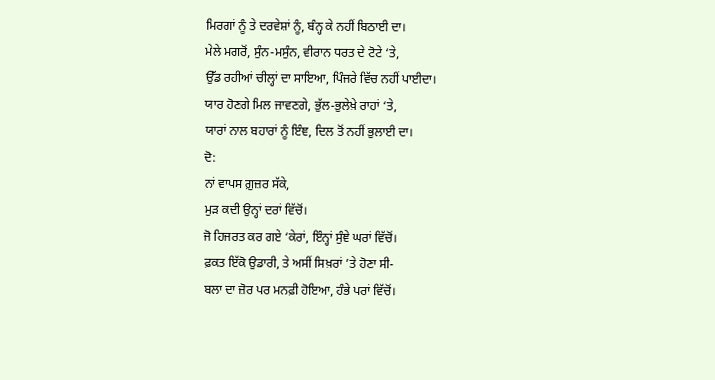ਮਿਰਗਾਂ ਨੂੰ ਤੇ ਦਰਵੇਸ਼ਾਂ ਨੂੰ, ਬੰਨ੍ਹ ਕੇ ਨਹੀਂ ਬਿਠਾਈ ਦਾ।
ਮੇਲੇ ਮਗਰੋਂ, ਸੁੰਨ-ਮਸੁੰਨ, ਵੀਰਾਨ ਧਰਤ ਦੇ ਟੋਟੇ ‘ਤੇ,
ਉੱਡ ਰਹੀਆਂ ਚੀਲ੍ਹਾਂ ਦਾ ਸਾਇਆ, ਪਿੰਜਰੇ ਵਿੱਚ ਨਹੀਂ ਪਾਈਦਾ।
ਯਾਰ ਹੋਣਗੇ ਮਿਲ ਜਾਵਣਗੇ, ਭੁੱਲ-ਭੁਲੇਖ਼ੇ ਰਾਹਾਂ ‘ਤੇ,
ਯਾਰਾਂ ਨਾਲ ਬਹਾਰਾਂ ਨੂੰ ਇੰਞ, ਦਿਲ ਤੋਂ ਨਹੀਂ ਭੁਲਾਈ ਦਾ।
ਦੋ:
ਨਾਂ ਵਾਪਸ ਗ਼ੁਜ਼ਰ ਸੱਕੇ,
ਮੁੜ ਕਦੀ ਉਨ੍ਹਾਂ ਦਰਾਂ ਵਿੱਚੋਂ।
ਜੋ ਹਿਜਰਤ ਕਰ ਗਏ ‘ਕੇਰਾਂ, ਇੰਨ੍ਹਾਂ ਸੁੰਞੇ ਘਰਾਂ ਵਿੱਚੋਂ।
ਫ਼ਕਤ ਇੱਕੋ ਉਡਾਰੀ, ਤੇ ਅਸੀਂ ਸਿਖ਼ਰਾਂ ’ਤੇ ਹੋਣਾ ਸੀ-
ਬਲਾ ਦਾ ਜ਼ੋਰ ਪਰ ਮਨਫ਼ੀ ਹੋਇਆ, ਹੰਭੇ ਪਰਾਂ ਵਿੱਚੋਂ।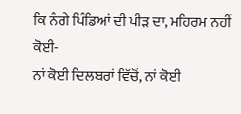ਕਿ ਨੰਗੇ ਪਿੰਡਿਆਂ ਦੀ ਪੀੜ ਦਾ, ਮਹਿਰਮ ਨਹੀਂ ਕੋਈ-
ਨਾਂ ਕੋਈ ਦਿਲਬਰਾਂ ਵਿੱਚੋਂ, ਨਾਂ ਕੋਈ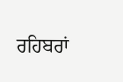ਰਹਿਬਰਾਂ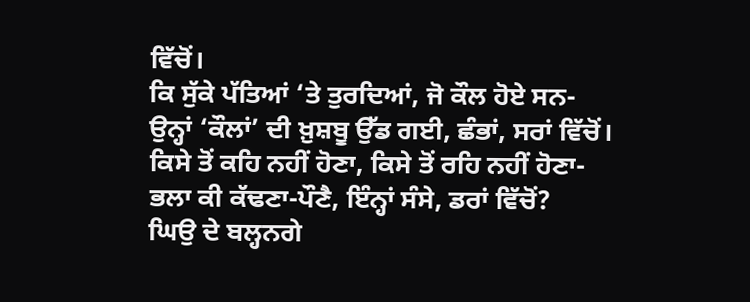ਵਿੱਚੋਂ।
ਕਿ ਸੁੱਕੇ ਪੱਤਿਆਂ ‘ਤੇ ਤੁਰਦਿਆਂ, ਜੋ ਕੌਲ ਹੋਏ ਸਨ-
ਉਨ੍ਹਾਂ ‘ਕੌਲਾਂ’ ਦੀ ਖ਼ੁਸ਼ਬੂ ਉੱਡ ਗਈ, ਛੰਭਾਂ, ਸਰਾਂ ਵਿੱਚੋਂ।
ਕਿਸੇ ਤੋਂ ਕਹਿ ਨਹੀਂ ਹੋਣਾ, ਕਿਸੇ ਤੋਂ ਰਹਿ ਨਹੀਂ ਹੋਣਾ-
ਭਲਾ ਕੀ ਕੱਢਣਾ-ਪੌਣੈ, ਇੰਨ੍ਹਾਂ ਸੰਸੇ, ਡਰਾਂ ਵਿੱਚੋਂ?
ਘਿਉ ਦੇ ਬਲ੍ਹਨਗੇ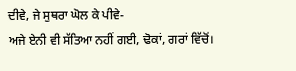ਦੀਵੇ, ਜੇ ਸੁਥਰਾ ਘੋਲ ਕੇ ਪੀਵੇ-
ਅਜੇ ਏਨੀ ਵੀ ਸੱਤਿਆ ਨਹੀਂ ਗਈ, ਢੋਕਾਂ, ਗਰਾਂ ਵਿੱਚੋਂ।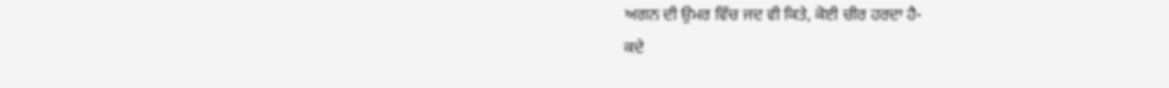ਅਗਨ ਦੀ ਉਮਰ ਵਿੱਚ ਜਦ ਵੀ ਕਿਤੇ, ਕੋਈ ਚੀਰ ਹਰਦਾ ਹੈ-
ਕਦੇ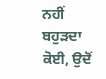ਨਹੀਂ ਬਹੁੜਦਾ ਕੋਈ, ਉਦੋਂ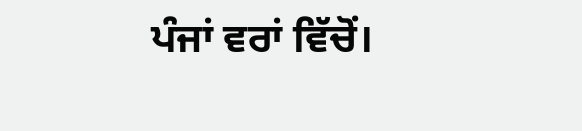ਪੰਜਾਂ ਵਰਾਂ ਵਿੱਚੋਂ।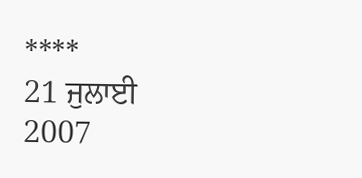****
21 ਜੁਲਾਈ 2007